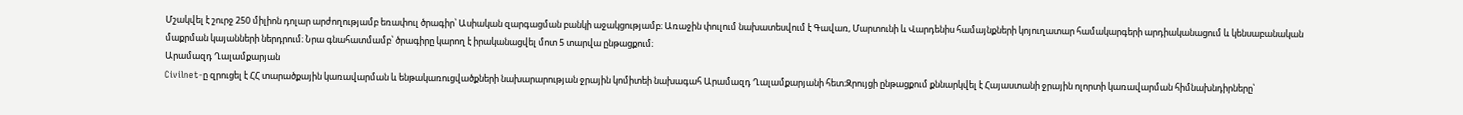Մշակվել է շուրջ 250 միլիոն դոլար արժողությամբ եռափուլ ծրագիր՝ Ասիական զարգացման բանկի աջակցությամբ։ Առաջին փուլում նախատեսվում է Գավառ, Մարտունի և Վարդենիս համայնքների կոյուղատար համակարգերի արդիականացում և կենսաբանական մաքրման կայանների ներդրում։ Նրա գնահատմամբ՝ ծրագիրը կարող է իրականացվել մոտ 5 տարվա ընթացքում։
Արամազդ Ղալամքարյան
Civilnet‑ը զրուցել է ՀՀ տարածքային կառավարման և ենթակառուցվածքների նախարարության ջրային կոմիտեի նախագահ Արամազդ Ղալամքարյանի հետ։Զրույցի ընթացքում քննարկվել է Հայաստանի ջրային ոլորտի կառավարման հիմնախնդիրները՝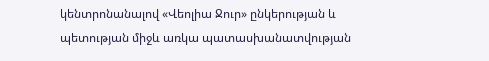կենտրոնանալով «Վեոլիա Ջուր» ընկերության և պետության միջև առկա պատասխանատվության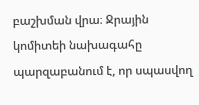բաշխման վրա։ Ջրային կոմիտեի նախագահը պարզաբանում է, որ սպասվող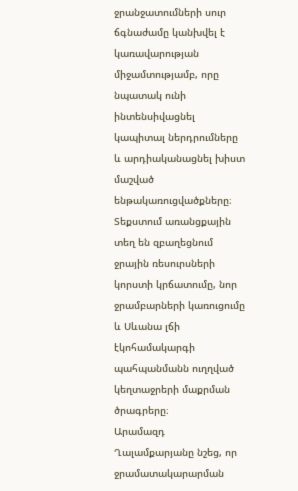ջրանջատումների սուր ճգնաժամը կանխվել է կառավարության միջամտությամբ, որը նպատակ ունի ինտենսիվացնել կապիտալ ներդրումները և արդիականացնել խիստ մաշված ենթակառուցվածքները։ Տեքստում առանցքային տեղ են զբաղեցնում ջրային ռեսուրսների կորստի կրճատումը, նոր ջրամբարների կառուցումը և Սևանա լճի էկոհամակարգի պահպանմանն ուղղված կեղտաջրերի մաքրման ծրագրերը։
Արամազդ Ղալամքարյանը նշեց, որ ջրամատակարարման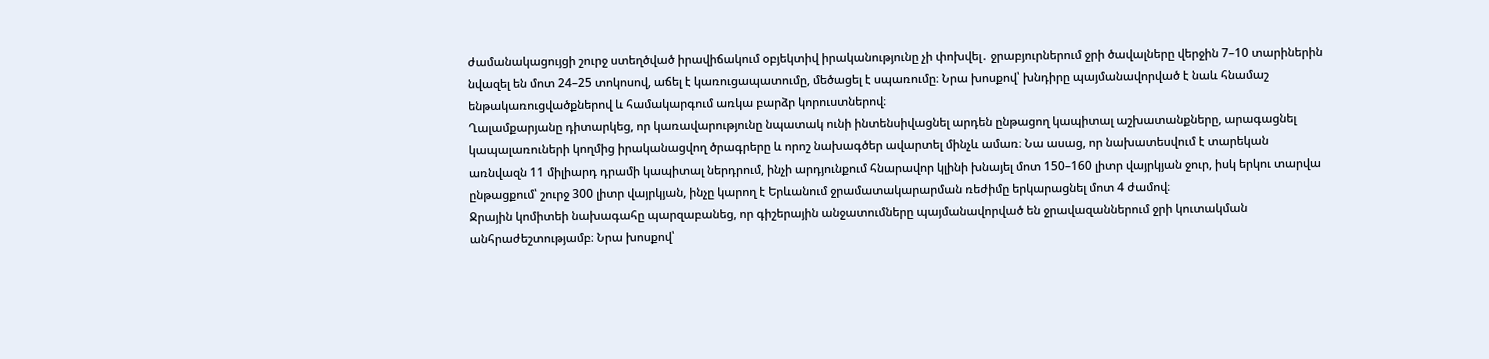ժամանակացույցի շուրջ ստեղծված իրավիճակում օբյեկտիվ իրականությունը չի փոխվել․ ջրաբյուրներում ջրի ծավալները վերջին 7–10 տարիներին նվազել են մոտ 24–25 տոկոսով, աճել է կառուցապատումը, մեծացել է սպառումը։ Նրա խոսքով՝ խնդիրը պայմանավորված է նաև հնամաշ ենթակառուցվածքներով և համակարգում առկա բարձր կորուստներով։
Ղալամքարյանը դիտարկեց, որ կառավարությունը նպատակ ունի ինտենսիվացնել արդեն ընթացող կապիտալ աշխատանքները, արագացնել կապալառուների կողմից իրականացվող ծրագրերը և որոշ նախագծեր ավարտել մինչև ամառ։ Նա ասաց, որ նախատեսվում է տարեկան առնվազն 11 միլիարդ դրամի կապիտալ ներդրում, ինչի արդյունքում հնարավոր կլինի խնայել մոտ 150–160 լիտր վայրկյան ջուր, իսկ երկու տարվա ընթացքում՝ շուրջ 300 լիտր վայրկյան, ինչը կարող է Երևանում ջրամատակարարման ռեժիմը երկարացնել մոտ 4 ժամով։
Ջրային կոմիտեի նախագահը պարզաբանեց, որ գիշերային անջատումները պայմանավորված են ջրավազաններում ջրի կուտակման անհրաժեշտությամբ։ Նրա խոսքով՝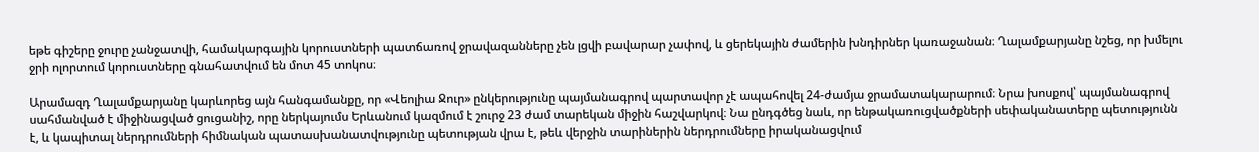եթե գիշերը ջուրը չանջատվի, համակարգային կորուստների պատճառով ջրավազանները չեն լցվի բավարար չափով, և ցերեկային ժամերին խնդիրներ կառաջանան։ Ղալամքարյանը նշեց, որ խմելու ջրի ոլորտում կորուստները գնահատվում են մոտ 45 տոկոս։

Արամազդ Ղալամքարյանը կարևորեց այն հանգամանքը, որ «Վեոլիա Ջուր» ընկերությունը պայմանագրով պարտավոր չէ ապահովել 24-ժամյա ջրամատակարարում։ Նրա խոսքով՝ պայմանագրով սահմանված է միջինացված ցուցանիշ, որը ներկայումս Երևանում կազմում է շուրջ 23 ժամ տարեկան միջին հաշվարկով։ Նա ընդգծեց նաև, որ ենթակառուցվածքների սեփականատերը պետությունն է, և կապիտալ ներդրումների հիմնական պատասխանատվությունը պետության վրա է, թեև վերջին տարիներին ներդրումները իրականացվում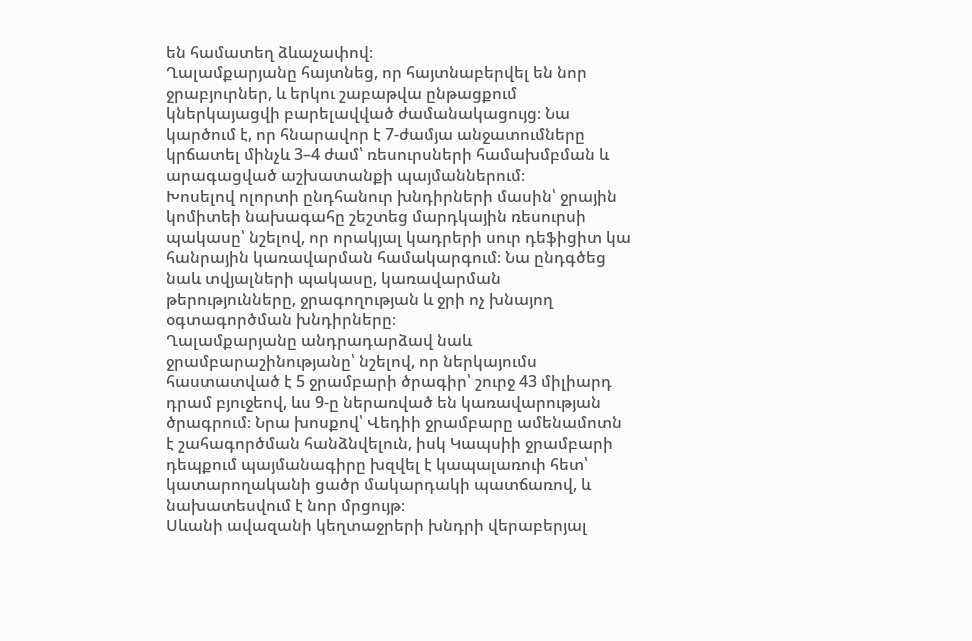են համատեղ ձևաչափով։
Ղալամքարյանը հայտնեց, որ հայտնաբերվել են նոր ջրաբյուրներ, և երկու շաբաթվա ընթացքում կներկայացվի բարելավված ժամանակացույց։ Նա կարծում է, որ հնարավոր է 7‑ժամյա անջատումները կրճատել մինչև 3–4 ժամ՝ ռեսուրսների համախմբման և արագացված աշխատանքի պայմաններում։
Խոսելով ոլորտի ընդհանուր խնդիրների մասին՝ ջրային կոմիտեի նախագահը շեշտեց մարդկային ռեսուրսի պակասը՝ նշելով, որ որակյալ կադրերի սուր դեֆիցիտ կա հանրային կառավարման համակարգում։ Նա ընդգծեց նաև տվյալների պակասը, կառավարման թերությունները, ջրագողության և ջրի ոչ խնայող օգտագործման խնդիրները։
Ղալամքարյանը անդրադարձավ նաև ջրամբարաշինությանը՝ նշելով, որ ներկայումս հաստատված է 5 ջրամբարի ծրագիր՝ շուրջ 43 միլիարդ դրամ բյուջեով, ևս 9‑ը ներառված են կառավարության ծրագրում։ Նրա խոսքով՝ Վեդիի ջրամբարը ամենամոտն է շահագործման հանձնվելուն, իսկ Կապսիի ջրամբարի դեպքում պայմանագիրը խզվել է կապալառուի հետ՝ կատարողականի ցածր մակարդակի պատճառով, և նախատեսվում է նոր մրցույթ։
Սևանի ավազանի կեղտաջրերի խնդրի վերաբերյալ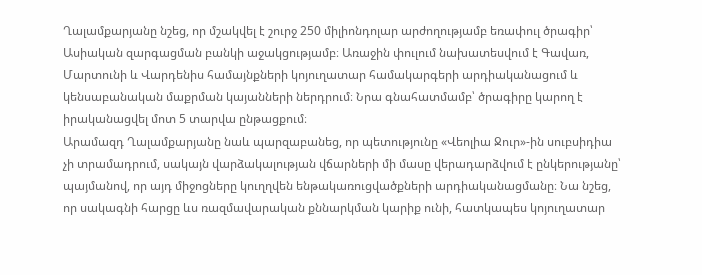Ղալամքարյանը նշեց, որ մշակվել է շուրջ 250 միլիոնդոլար արժողությամբ եռափուլ ծրագիր՝ Ասիական զարգացման բանկի աջակցությամբ։ Առաջին փուլում նախատեսվում է Գավառ, Մարտունի և Վարդենիս համայնքների կոյուղատար համակարգերի արդիականացում և կենսաբանական մաքրման կայանների ներդրում։ Նրա գնահատմամբ՝ ծրագիրը կարող է իրականացվել մոտ 5 տարվա ընթացքում։
Արամազդ Ղալամքարյանը նաև պարզաբանեց, որ պետությունը «Վեոլիա Ջուր»-ին սուբսիդիա չի տրամադրում, սակայն վարձակալության վճարների մի մասը վերադարձվում է ընկերությանը՝ պայմանով, որ այդ միջոցները կուղղվեն ենթակառուցվածքների արդիականացմանը։ Նա նշեց, որ սակագնի հարցը ևս ռազմավարական քննարկման կարիք ունի, հատկապես կոյուղատար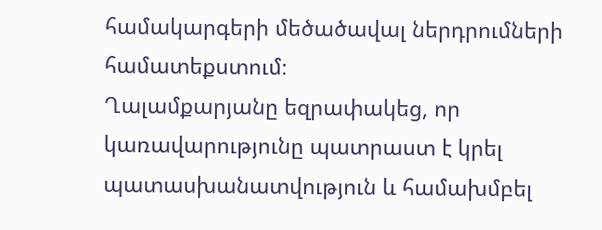համակարգերի մեծածավալ ներդրումների համատեքստում։
Ղալամքարյանը եզրափակեց, որ կառավարությունը պատրաստ է կրել պատասխանատվություն և համախմբել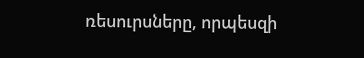ռեսուրսները, որպեսզի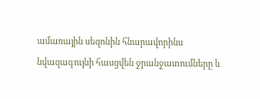ամառային սեզոնին հնարավորինս նվազագույնի հասցվեն ջրանջատումները և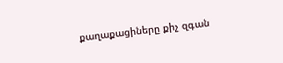քաղաքացիները քիչ զգան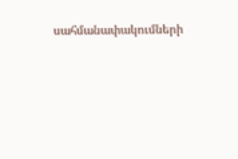սահմանափակումների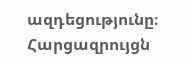ազդեցությունը։
Հարցազրույցն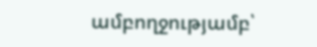ամբողջությամբ՝